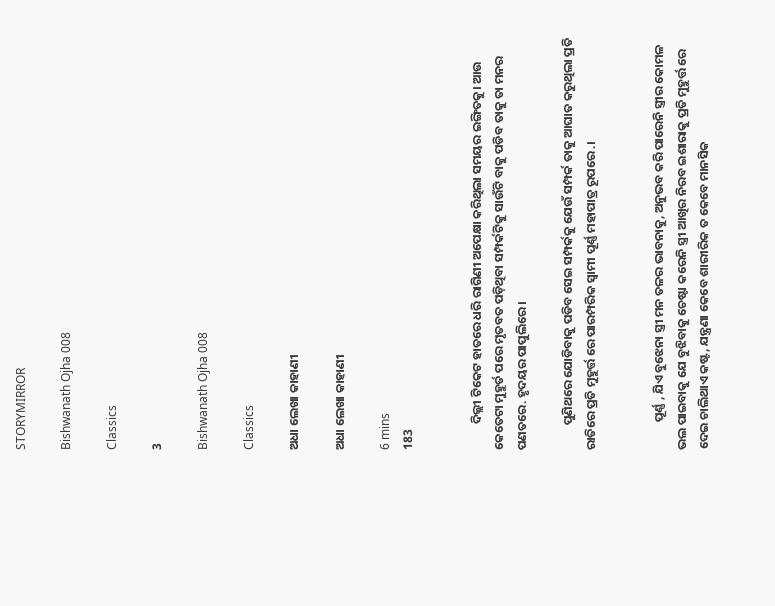STORYMIRROR

Bishwanath Ojha 008

Classics

3

Bishwanath Ojha 008

Classics

ଅଧା ଲେଖା କାହାଣୀ

ଅଧା ଲେଖା କାହାଣୀ

6 mins
183


         ଦିଲ୍ଲୀ ଟିକେଟ ହାତରେ ଧରି ରାଗିଣୀ ଅପେକ୍ଷା କରିଥିଲା ସମୟର ଇଙ୍ଗିତକୁ। ଆଉ କେତେଟା ମୁହୁର୍ତ ପରେ ମୃତବତ ପଡ଼ିଥିବା ସମ୍ପର୍କଟିକୁ ସାଉଁଟି ବାକୁ ପଡିବ ତାକୁ ତା ମନର ପଣତରେ. ହୃଦୟର ପାପୁଲିରେ ।

         ପୁଣିଥରେ ଯୋଡିବାକୁ ପଡିବ ସେଇ ସମ୍ପର୍କକୁ ଯେଉଁ ସମ୍ପର୍କ ତାକୁ ଆଘାତ କରୁଥିଲା ପ୍ରତି ରାତିରେ ପ୍ରତି ମୁହୁର୍ତ୍ତ ରେ ପାରମ୍ପରିକ ସ୍ବାମୀ ପୂର୍ଣ୍ଣ ମହାପାତ୍ର ରୂପରେ .।


          ପୂର୍ଣ୍ଣ , ଯିଏ ବୁଝେନା ସ୍ତ୍ରୀ ମନ ତଳର ଭାବନାକୁ, ଅନୁଭବ କରି ପାରେନି ସ୍ତ୍ରୀର କୋମଳ ଭଲ ପାଇବାକୁ ଯେ ବୁଝିବାକୁ ଚେଷ୍ଟା କରେନି ସ୍ତ୍ରୀ ଆଖିର ନିରବ ଇଶାରାକୁ ପ୍ରତି ମୁହୁର୍ତ୍ତ ରେ ଦେଇ ଚାଲିଥାଏ କଷ୍ଟ, ଯନ୍ତ୍ରଣା କେବେ ଶାରୀରିକ ତ କେବେ ମାନସିକ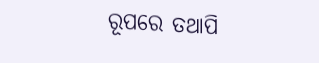ରୂପରେ ତଥାପି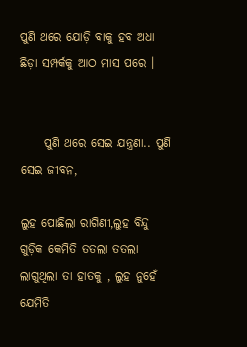ପୁଣି ଥରେ ଯୋଡ଼ି ବାକୁ ହବ ଅଧା ଛିଡ଼ା ସମ୍ପର୍କକୁ ଆଠ ମାସ ପରେ ।


     ପୁଣି ଥରେ ସେଇ ଯନ୍ତ୍ରଣା.. ପୁଣି ସେଇ ଜୀବନ,

ଲୁହ ପୋଛିଲା ରାଗିଣୀ,ଲୁହ ବିନ୍ଦୁ ଗୁଡ଼ିକ କେମିତି ତତଲା ତତଲା ଲାଗୁଥିଲା ତା ହାତକୁ , ଲୁହ ନୁହେଁ ଯେମିତି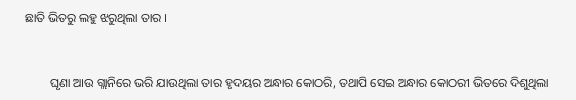ଛାତି ଭିତରୁ ଲହୁ ଝରୁଥିଲା ତାର ।


        ଘୃଣା ଆଉ ଗ୍ଲାନିରେ ଭରି ଯାଉଥିଲା ତାର ହୃଦୟର ଅନ୍ଧାର କୋଠରି, ତଥାପି ସେଇ ଅନ୍ଧାର କୋଠରୀ ଭିତରେ ଦିଶୁଥିଲା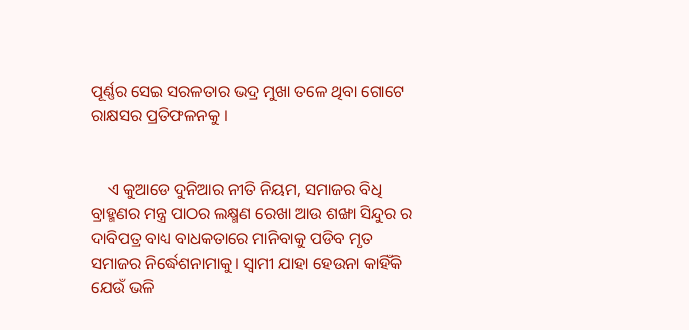ପୂର୍ଣ୍ଣର ସେଇ ସରଳତାର ଭଦ୍ର ମୁଖା ତଳେ ଥିବା ଗୋଟେ ରାକ୍ଷସର ପ୍ରତିଫଳନକୁ ।


    ଏ କୁଆଡେ ଦୁନିଆର ନୀତି ନିୟମ, ସମାଜର ବିଧି ବ୍ରାହ୍ମଣର ମନ୍ତ୍ର ପାଠର ଲକ୍ଷ୍ମଣ ରେଖା ଆଉ ଶଙ୍ଖା ସିନ୍ଦୁର ର ଦାବିପତ୍ର ବାଧ୍ୟ ବାଧକତାରେ ମାନିବାକୁ ପଡିବ ମୃତ ସମାଜର ନିର୍ଦ୍ଧେଶନାମାକୁ। ସ୍ବାମୀ ଯାହା ହେଉନା କାହିଁକି ଯେଉଁ ଭଳି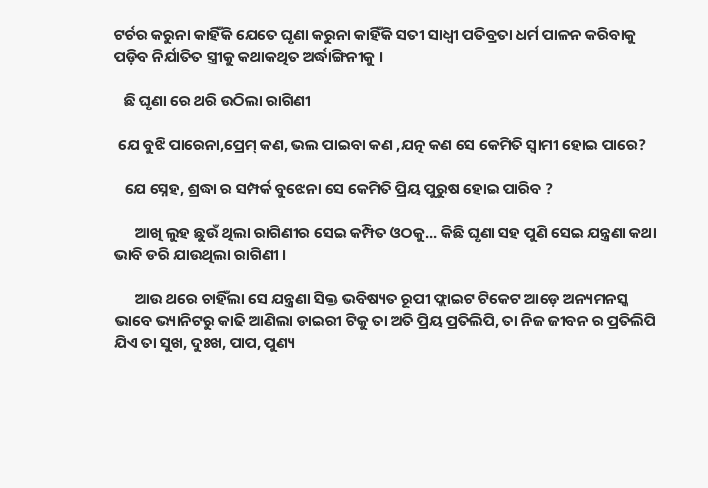ଟର୍ଚର କରୁନା କାହିଁକି ଯେତେ ଘୃଣା କରୁନା କାହିଁକି ସତୀ ସାଧ୍ୱୀ ପତିବ୍ରତା ଧର୍ମ ପାଳନ କରିବାକୁ ପଡ଼ିବ ନିର୍ଯାତିତ ସ୍ତ୍ରୀକୁ କଥାକଥିତ ଅର୍ଦ୍ଧାଙ୍ଗିନୀକୁ ।

   ଛି ଘୃଣା ରେ ଥରି ଉଠିଲା ରାଗିଣୀ

 ଯେ ବୁଝି ପାରେନା,ପ୍ରେମ୍ କଣ, ଭଲ ପାଇବା କଣ ,ଯତ୍ନ କଣ ସେ କେମିତି ସ୍ବାମୀ ହୋଇ ପାରେ?

   ଯେ ସ୍ନେହ, ଶ୍ରଦ୍ଧା ର ସମ୍ପର୍କ ବୁଝେନା ସେ କେମିତି ପ୍ରିୟ ପୁରୁଷ ହୋଇ ପାରିବ ?

      ଆଖି ଲୁହ ଛୁଉଁ ଥିଲା ରାଗିଣୀର ସେଇ କମ୍ପିତ ଓଠକୁ... କିଛି ଘୃଣା ସହ ପୁଣି ସେଇ ଯନ୍ତ୍ରଣା କଥା ଭାବି ଡରି ଯାଉଥିଲା ରାଗିଣୀ ।

      ଆଉ ଥରେ ଚାହିଁଲା ସେ ଯନ୍ତ୍ରଣା ସିକ୍ତ ଭବିଷ୍ୟତ ରୂପୀ ଫ୍ଲାଇଟ ଟିକେଟ ଆଡ଼େ ଅନ୍ୟମନସ୍କ ଭାବେ ଭ୍ୟାନିଟରୁ କାଢି ଆଣିଲା ଡାଇରୀ ଟିକୁ ତା ଅତି ପ୍ରିୟ ପ୍ରତିଲିପି, ତା ନିଜ ଜୀବନ ର ପ୍ରତିଲିପି ଯିଏ ତା ସୁଖ, ଦୁଃଖ, ପାପ, ପୁଣ୍ୟ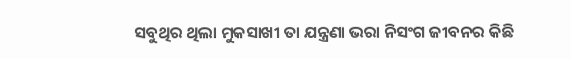ସବୁଥିର ଥିଲା ମୁକସାଖୀ ତା ଯନ୍ତ୍ରଣା ଭରା ନିସଂଗ ଜୀବନର କିଛି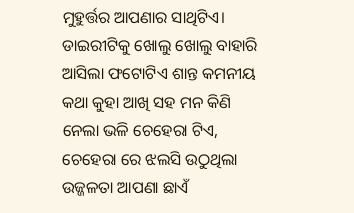ମୁହୁର୍ତ୍ତର ଆପଣାର ସାଥିଟିଏ। ଡାଇରୀଟିକୁ ଖୋଲୁ ଖୋଲୁ ବାହାରି ଆସିଲା ଫଟୋଟିଏ ଶାନ୍ତ କମନୀୟ କଥା କୁହା ଆଖି ସହ ମନ କିଣି ନେଲା ଭଳି ଚେହେରା ଟିଏ, ଚେହେରା ରେ ଝଲସି ଉଠୁଥିଲା ଉଜ୍ଜଳତା ଆପଣା ଛାଏଁ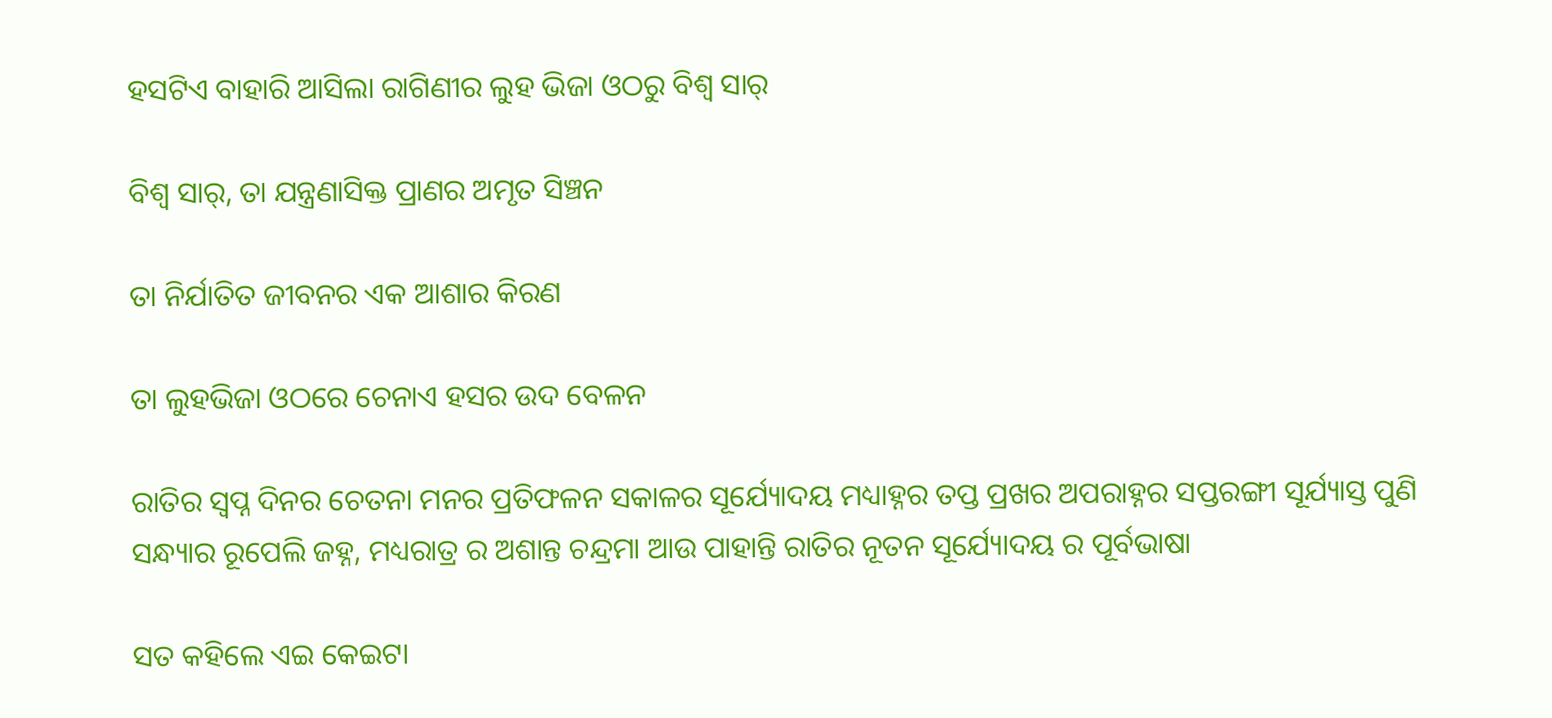ହସଟିଏ ବାହାରି ଆସିଲା ରାଗିଣୀର ଲୁହ ଭିଜା ଓଠରୁ ବିଶ୍ବ ସାର୍

ବିଶ୍ବ ସାର୍, ତା ଯନ୍ତ୍ରଣାସିକ୍ତ ପ୍ରାଣର ଅମୃତ ସିଞ୍ଚନ

ତା ନିର୍ଯାତିତ ଜୀବନର ଏକ ଆଶାର କିରଣ

ତା ଲୁହଭିଜା ଓଠରେ ଚେନାଏ ହସର ଉଦ ବେଳନ

ରାତିର ସ୍ୱପ୍ନ ଦିନର ଚେତନା ମନର ପ୍ରତିଫଳନ ସକାଳର ସୂର୍ଯ୍ୟୋଦୟ ମଧ୍ୟାହ୍ନର ତପ୍ତ ପ୍ରଖର ଅପରାହ୍ନର ସପ୍ତରଙ୍ଗୀ ସୂର୍ଯ୍ୟାସ୍ତ ପୁଣି ସନ୍ଧ୍ୟାର ରୂପେଲି ଜହ୍ନ, ମଧ୍ୟରାତ୍ର ର ଅଶାନ୍ତ ଚନ୍ଦ୍ରମା ଆଉ ପାହାନ୍ତି ରାତିର ନୂତନ ସୂର୍ଯ୍ୟୋଦୟ ର ପୂର୍ବଭାଷା

ସତ କହିଲେ ଏଇ କେଇଟା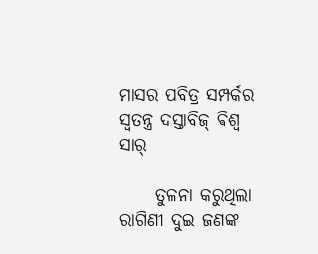ମାସର ପବିତ୍ର ସମ୍ପର୍କର ସ୍ୱତନ୍ତ୍ର ଦସ୍ତାବିଜ୍ ଵିଶ୍ଵ ସାର୍

     ତୁଳନା କରୁଥିଲା ରାଗିଣୀ ଦୁଇ ଜଣଙ୍କ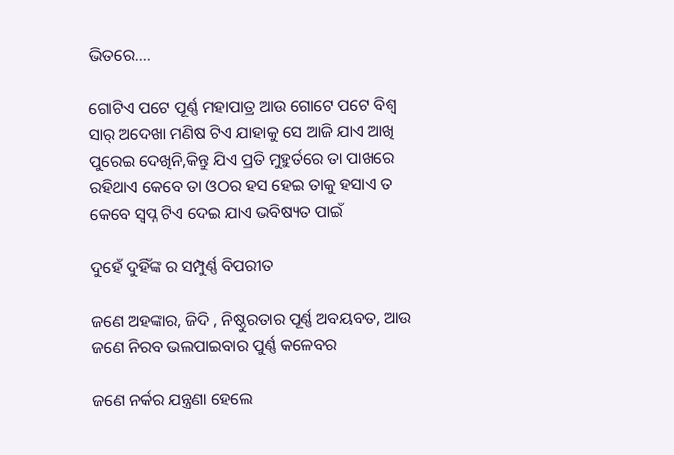ଭିତରେ....

ଗୋଟିଏ ପଟେ ପୂର୍ଣ୍ଣ ମହାପାତ୍ର ଆଉ ଗୋଟେ ପଟେ ବିଶ୍ବ ସାର୍ ଅଦେଖା ମଣିଷ ଟିଏ ଯାହାକୁ ସେ ଆଜି ଯାଏ ଆଖି ପୁରେଇ ଦେଖିନି,କିନ୍ତୁ ଯିଏ ପ୍ରତି ମୁହୁର୍ତରେ ତା ପାଖରେ ରହିଥାଏ କେବେ ତା ଓଠର ହସ ହେଇ ତାକୁ ହସାଏ ତ କେବେ ସ୍ୱପ୍ନ ଟିଏ ଦେଇ ଯାଏ ଭବିଷ୍ୟତ ପାଇଁ

ଦୁହେଁ ଦୁହିଁଙ୍କ ର ସମ୍ପୁର୍ଣ୍ଣ ବିପରୀତ

ଜଣେ ଅହଙ୍କାର, ଜିଦି , ନିଷ୍ଠୁରତାର ପୂର୍ଣ୍ଣ ଅବୟବତ, ଆଉ ଜଣେ ନିରବ ଭଲପାଇବାର ପୁର୍ଣ୍ଣ କଳେବର

ଜଣେ ନର୍କର ଯନ୍ତ୍ରଣା ହେଲେ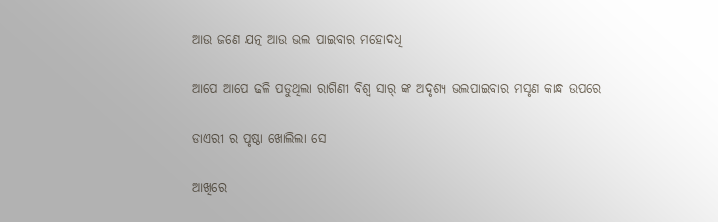ଆଉ ଜଣେ ଯତ୍ନ ଆଉ ଭଲ ପାଇବାର ମହୋଦଧି

ଆପେ ଆପେ ଢଳି ପଡୁଥିଲା ରାଗିଣୀ ବିଶ୍ବ ସାର୍ ଙ୍କ ଅଦୃଶ୍ୟ ଭଲପାଇବାର ମସୃଣ କାନ୍ଧ ଉପରେ

ଡାଏରୀ ର ପୃଷ୍ଠା ଖୋଲିଲା ସେ

ଆଖିରେ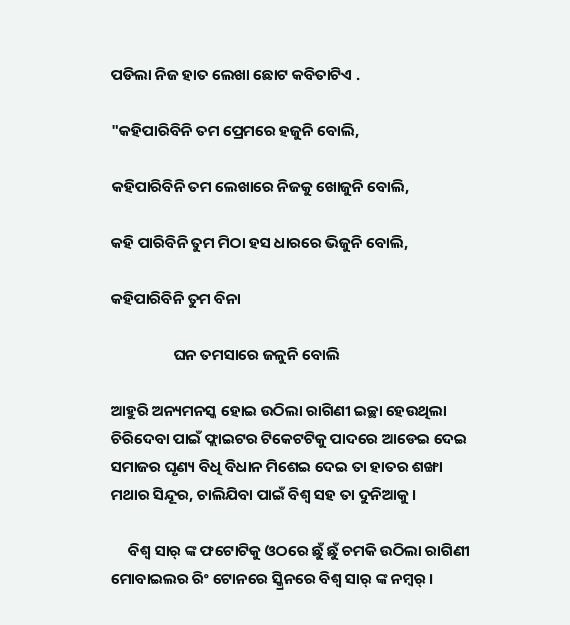ପଡିଲା ନିଜ ହାତ ଲେଖା ଛୋଟ କବିତାଟିଏ .

"କହିପାରିବିନି ତମ ପ୍ରେମରେ ହଜୁନି ବୋଲି,

କହିପାରିବିନି ତମ ଲେଖାରେ ନିଜକୁ ଖୋଜୁନି ବୋଲି,

କହି ପାରିବିନି ତୁମ ମିଠା ହସ ଧାରରେ ଭିଜୁନି ବୋଲି,

କହିପାରିବିନି ତୁମ ବିନା

                  ଘନ ତମସାରେ ଜଳୁନି ବୋଲି

ଆହୁରି ଅନ୍ୟମନସ୍କ ହୋଇ ଉଠିଲା ରାଗିଣୀ ଇଚ୍ଛା ହେଉଥିଲା ଚିରିଦେବା ପାଇଁ ଫ୍ଲାଇଟର ଟିକେଟଟିକୁ ପାଦରେ ଆଡେଇ ଦେଇ ସମାଜର ଘୃଣ୍ୟ ବିଧି ବିଧାନ ମିଶେଇ ଦେଇ ତା ହାତର ଶଙ୍ଖା ମଥାର ସିନ୍ଦୂର, ଚାଲିଯିବା ପାଇଁ ବିଶ୍ବ ସହ ତା ଦୁନିଆକୁ।

     ବିଶ୍ବ ସାର୍ ଙ୍କ ଫଟୋଟିକୁ ଓଠରେ ଛୁଁ ଛୁଁ ଚମକି ଉଠିଲା ରାଗିଣୀ ମୋବାଇଲର ରିଂ ଟୋନରେ ସ୍କ୍ରିନରେ ବିଶ୍ବ ସାର୍ ଙ୍କ ନମ୍ୱର୍ ।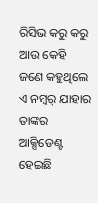ରିସିଭ କରୁ କରୁ ଆଉ କେହି ଜଣେ କହୁଥିଲେ ଏ ନମ୍ୱର୍ ଯାହାର ତାଙ୍କର ଆକ୍ସିଡେଣ୍ଟ ହେଇଛି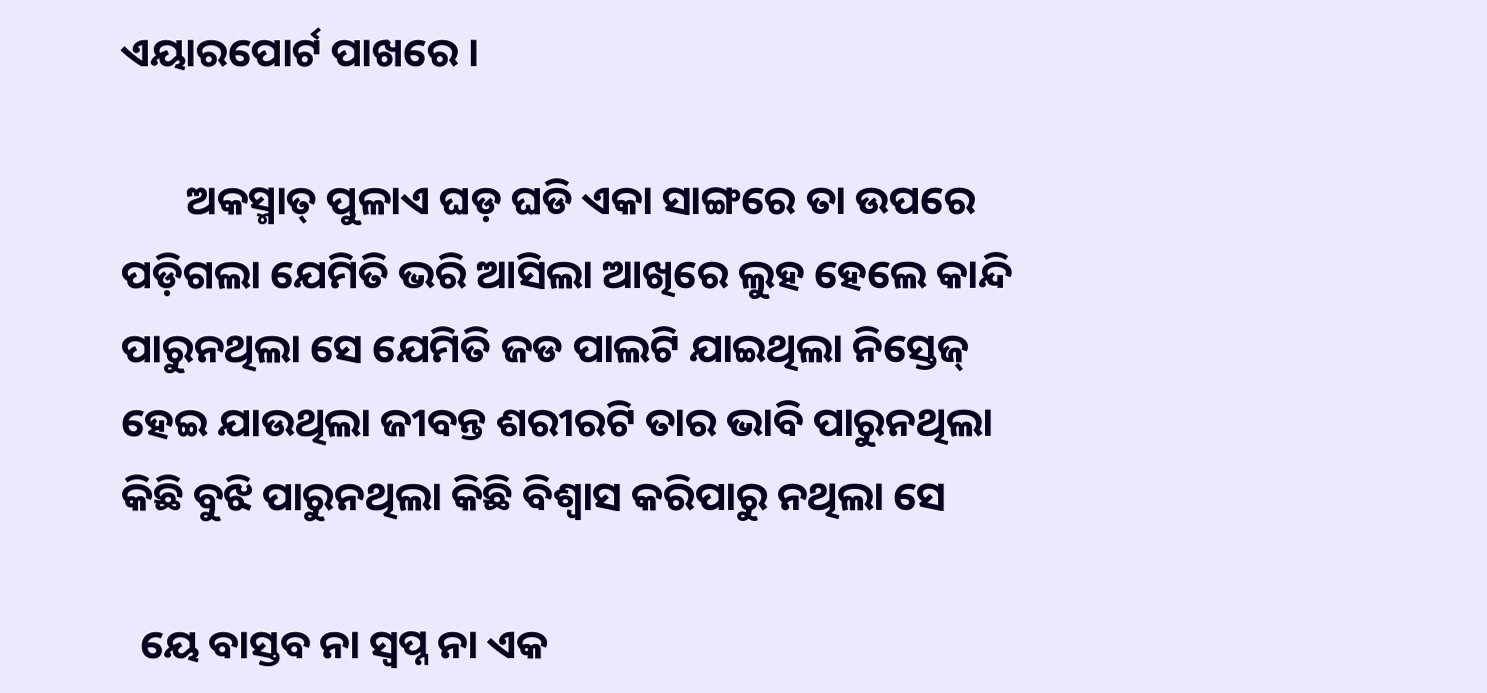ଏୟାରପୋର୍ଟ ପାଖରେ ।

       ଅକସ୍ମାତ୍ ପୁଳାଏ ଘଡ଼ ଘଡି ଏକା ସାଙ୍ଗରେ ତା ଉପରେ ପଡ଼ିଗଲା ଯେମିତି ଭରି ଆସିଲା ଆଖିରେ ଲୁହ ହେଲେ କାନ୍ଦି ପାରୁନଥିଲା ସେ ଯେମିତି ଜଡ ପାଲଟି ଯାଇଥିଲା ନିସ୍ତେଜ୍ ହେଇ ଯାଉଥିଲା ଜୀବନ୍ତ ଶରୀରଟି ତାର ଭାବି ପାରୁନଥିଲା କିଛି ବୁଝି ପାରୁନଥିଲା କିଛି ବିଶ୍ୱାସ କରିପାରୁ ନଥିଲା ସେ

  ୟେ ବାସ୍ତବ ନା ସ୍ୱପ୍ନ ନା ଏକ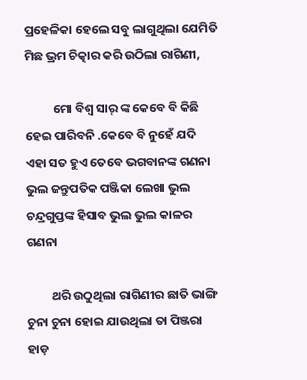ପ୍ରହେଳିକା ହେଲେ ସବୁ ଲାଗୁଥିଲା ଯେମିତି ମିଛ ଭ୍ରମ ଚିତ୍କାର କରି ଉଠିଲା ରାଗିଣୀ,

          ମୋ ବିଶ୍ୱ ସାର୍ ଙ୍କ କେବେ ବି କିଛି ହେଇ ପାରିବନି .କେବେ ବି ନୁହେଁ ଯଦି ଏହା ସତ ହୁଏ ତେବେ ଭଗବାନଙ୍କ ଗଣନା ଭୁଲ ଜନ୍ତୁପତିକ ପଞ୍ଜିକା ଲେଖା ଭୁଲ ଚନ୍ଦ୍ରଗୁପ୍ତଙ୍କ ହିସାବ ଭୁଲ ଭୁଲ କାଳର ଗଣନା

         ଥରି ଉଠୁଥିଲା ରାଗିଣୀର ଛାତି ଭାଙ୍ଗି ଚୁନା ଚୁନା ହୋଇ ଯାଉଥିଲା ତା ପିଞ୍ଜରା ହାଡ଼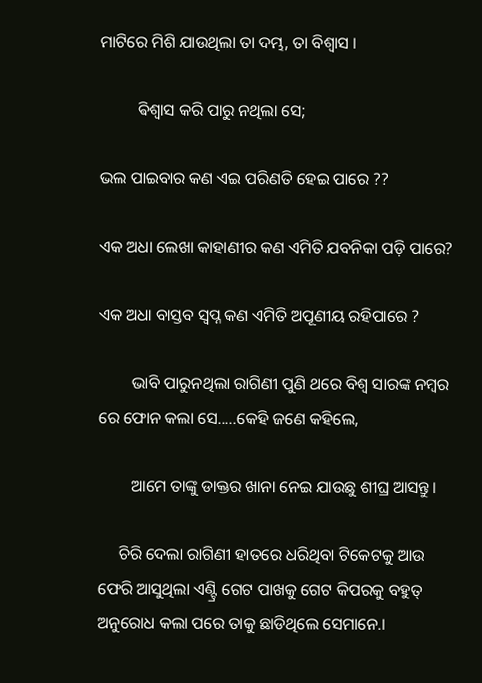ମାଟିରେ ମିଶି ଯାଉଥିଲା ତା ଦମ୍ଭ, ତା ବିଶ୍ୱାସ ।

         ଵିଶ୍ଵାସ କରି ପାରୁ ନଥିଲା ସେ;

ଭଲ ପାଇବାର କଣ ଏଇ ପରିଣତି ହେଇ ପାରେ ??

ଏକ ଅଧା ଲେଖା କାହାଣୀର କଣ ଏମିତି ଯବନିକା ପଡ଼ି ପାରେ?

ଏକ ଅଧା ବାସ୍ତବ ସ୍ୱପ୍ନ କଣ ଏମିତି ଅପୂଣୀୟ ରହିପାରେ ?

        ଭାବି ପାରୁନଥିଲା ରାଗିଣୀ ପୁଣି ଥରେ ବିଶ୍ବ ସାରଙ୍କ ନମ୍ୱର ରେ ଫୋନ କଲା ସେ.....କେହି ଜଣେ କହିଲେ,

        ଆମେ ତାଙ୍କୁ ଡାକ୍ତର ଖାନା ନେଇ ଯାଉଛୁ ଶୀଘ୍ର ଆସନ୍ତୁ।

     ଚିରି ଦେଲା ରାଗିଣୀ ହାତରେ ଧରିଥିବା ଟିକେଟକୁ ଆଉ ଫେରି ଆସୁଥିଲା ଏଣ୍ଟ୍ରି ଗେଟ ପାଖକୁ ଗେଟ କିପରକୁ ବହୁତ୍ ଅନୁରୋଧ କଲା ପରେ ତାକୁ ଛାଡିଥିଲେ ସେମାନେ.।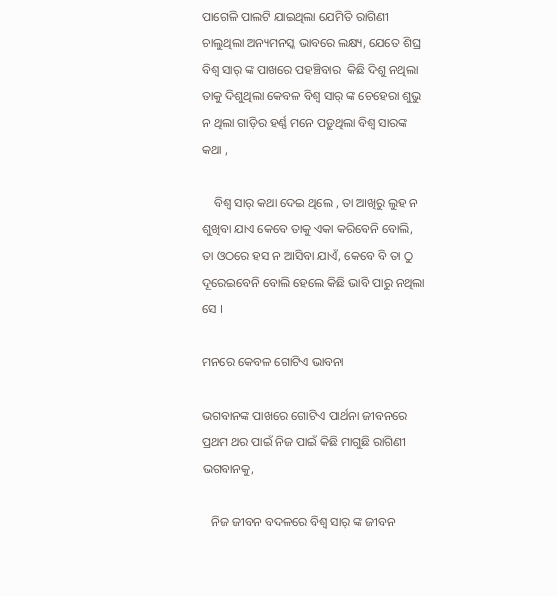ପାଗେଳି ପାଲଟି ଯାଇଥିଲା ଯେମିତି ରାଗିଣୀ ଚାଲୁଥିଲା ଅନ୍ୟମନସ୍କ ଭାବରେ ଲକ୍ଷ୍ୟ, ଯେତେ ଶିଘ୍ର ବିଶ୍ବ ସାର୍ ଙ୍କ ପାଖରେ ପହଞ୍ଚିବାର  କିଛି ଦିଶୁ ନଥିଲା ତାକୁ ଦିଶୁଥିଲା କେବଳ ବିଶ୍ଵ ସାର୍ ଙ୍କ ଚେହେରା ଶୁଭୁ ନ ଥିଲା ଗାଡ଼ିର ହର୍ଣ୍ଣ ମନେ ପଡ଼ୁଥିଲା ବିଶ୍ବ ସାରଙ୍କ କଥା ,

    ବିଶ୍ବ ସାର୍ କଥା ଦେଇ ଥିଲେ , ତା ଆଖିରୁ ଲୁହ ନ ଶୁଖିବା ଯାଏ କେବେ ତାକୁ ଏକା କରିବେନି ବୋଲି, ତା ଓଠରେ ହସ ନ ଆସିବା ଯାଏଁ, କେବେ ବି ତା ଠୁ ଦୂରେଇବେନି ବୋଲି ହେଲେ କିଛି ଭାବି ପାରୁ ନଥିଲା ସେ ।

ମନରେ କେବଳ ଗୋଟିଏ ଭାବନା

ଭଗବାନଙ୍କ ପାଖରେ ଗୋଟିଏ ପାର୍ଥନା ଜୀବନରେ ପ୍ରଥମ ଥର ପାଇଁ ନିଜ ପାଇଁ କିଛି ମାଗୁଛି ରାଗିଣୀ ଭଗବାନକୁ,

   ନିଜ ଜୀବନ ବଦଳରେ ବିଶ୍ବ ସାର୍ ଙ୍କ ଜୀବନ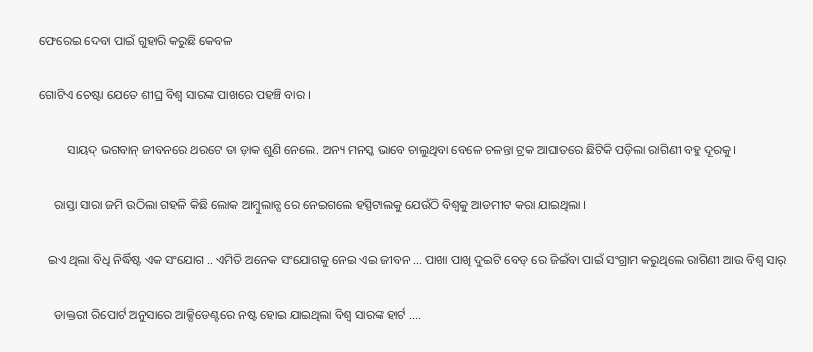ଫେରେଇ ଦେବା ପାଇଁ ଗୁହାରି କରୁଛି କେବଳ

ଗୋଟିଏ ଚେଷ୍ଟା ଯେତେ ଶୀଘ୍ର ବିଶ୍ବ ସାରଙ୍କ ପାଖରେ ପହଞ୍ଚି ବାର ।

         ସାୟଦ୍ ଭଗବାନ୍ ଜୀବନରେ ଥରଟେ ତା ଡ଼ାକ ଶୁଣି ନେଲେ. ଅନ୍ୟ ମନସ୍କ ଭାବେ ଚାଲୁଥିବା ବେଳେ ଚଳନ୍ତା ଟ୍ରକ ଆଘାତରେ ଛିଟିକି ପଡ଼ିଲା ରାଗିଣୀ ବହୁ ଦୂରକୁ।

     ରାସ୍ତା ସାରା ଜମି ଉଠିଲା ଗହଳି କିଛି ଲୋକ ଆମ୍ବୁଲାନ୍ସ ରେ ନେଇଗଲେ ହସ୍ପିଟାଲକୁ ଯେଉଁଠି ବିଶ୍ବକୁ ଆଡମୀଟ କରା ଯାଇଥିଲା ।

   ଇଏ ଥିଲା ବିଧି ନିର୍ଦ୍ଧିଷ୍ଟ ଏକ ସଂଯୋଗ .. ଏମିତି ଅନେକ ସଂଯୋଗକୁ ନେଇ ଏଇ ଜୀବନ ... ପାଖା ପାଖି ଦୁଇଟି ବେଡ୍ ରେ ଜିଇଁବା ପାଇଁ ସଂଗ୍ରାମ କରୁଥିଲେ ରାଗିଣୀ ଆଉ ବିଶ୍ଵ ସାର୍

     ଡାକ୍ତରୀ ରିପୋର୍ଟ ଅନୁସାରେ ଆକ୍ସିଡେଣ୍ଟରେ ନଷ୍ଟ ହୋଇ ଯାଇଥିଲା ବିଶ୍ଵ ସାରଙ୍କ ହାର୍ଟ ....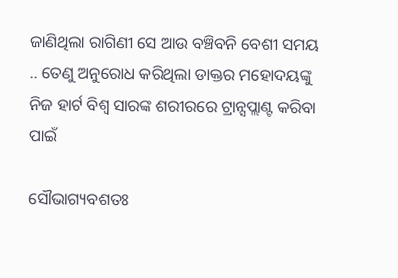ଜାଣିଥିଲା ରାଗିଣୀ ସେ ଆଉ ବଞ୍ଚିବନି ବେଶୀ ସମୟ .. ତେଣୁ ଅନୁରୋଧ କରିଥିଲା ଡାକ୍ତର ମହୋଦୟଙ୍କୁ ନିଜ ହାର୍ଟ ବିଶ୍ଵ ସାରଙ୍କ ଶରୀରରେ ଟ୍ରାନ୍ସପ୍ଲାଣ୍ଟ କରିବା ପାଇଁ

ସୌଭାଗ୍ୟବଶତଃ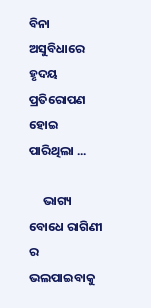ବିନା ଅସୁବିଧାରେ ହୃଦୟ ପ୍ରତିରୋପଣ ହୋଇ ପାରିଥିଲା ...

     ଭାଗ୍ୟ ବୋଧେ ରାଗିଣୀ ର ଭଲପାଇବାକୁ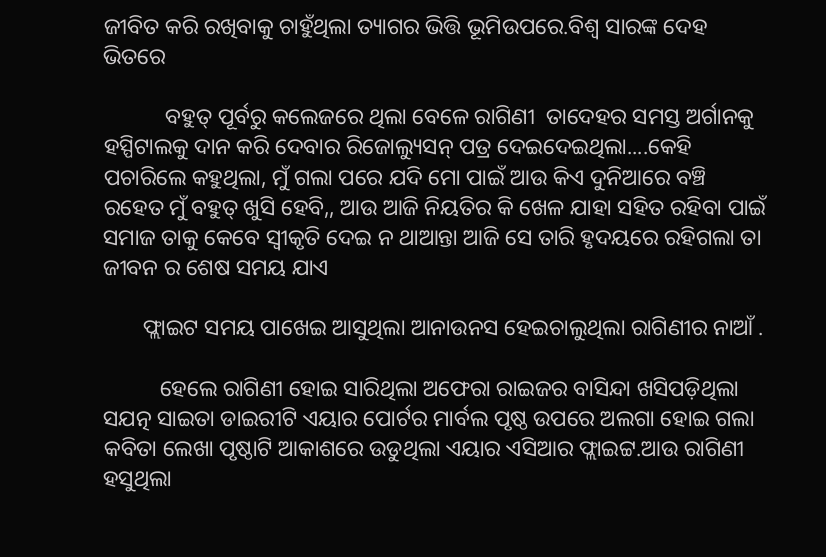ଜୀବିତ କରି ରଖିବାକୁ ଚାହୁଁଥିଲା ତ୍ୟାଗର ଭିତ୍ତି ଭୂମିଉପରେ.ବିଶ୍ୱ ସାରଙ୍କ ଦେହ ଭିତରେ

           ବହୁତ୍ ପୂର୍ବରୁ କଲେଜରେ ଥିଲା ବେଳେ ରାଗିଣୀ  ତାଦେହର ସମସ୍ତ ଅର୍ଗାନକୁ ହସ୍ପିଟାଲକୁ ଦାନ କରି ଦେବାର ରିଜୋଲ୍ୟୁସନ୍ ପତ୍ର ଦେଇଦେଇଥିଲା....କେହି ପଚାରିଲେ କହୁଥିଲା, ମୁଁ ଗଲା ପରେ ଯଦି ମୋ ପାଇଁ ଆଉ କିଏ ଦୁନିଆରେ ବଞ୍ଚି ରହେତ ମୁଁ ବହୁତ୍ ଖୁସି ହେବି,, ଆଉ ଆଜି ନିୟତିର କି ଖେଳ ଯାହା ସହିତ ରହିବା ପାଇଁ ସମାଜ ତାକୁ କେବେ ସ୍ଵୀକୃତି ଦେଇ ନ ଥାଆନ୍ତା ଆଜି ସେ ତାରି ହୃଦୟରେ ରହିଗଲା ତା ଜୀବନ ର ଶେଷ ସମୟ ଯାଏ

       ଫ୍ଲାଇଟ ସମୟ ପାଖେଇ ଆସୁଥିଲା ଆନାଉନସ ହେଇଚାଲୁଥିଲା ରାଗିଣୀର ନାଆଁ .

          ହେଲେ ରାଗିଣୀ ହୋଇ ସାରିଥିଲା ଅଫେରା ରାଇଜର ବାସିନ୍ଦା ଖସିପଡ଼ିଥିଲା ସଯତ୍ନ ସାଇତା ଡାଇରୀଟି ଏୟାର ପୋର୍ଟର ମାର୍ବଲ ପୃଷ୍ଠ ଉପରେ ଅଲଗା ହୋଇ ଗଲା କବିତା ଲେଖା ପୃଷ୍ଠାଟି ଆକାଶରେ ଉଡୁଥିଲା ଏୟାର ଏସିଆର ଫ୍ଲାଇଟ୍ଟ.ଆଉ ରାଗିଣୀ ହସୁଥିଲା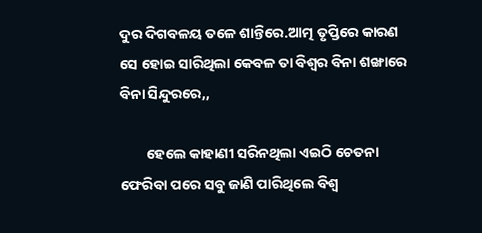ଦୁର ଦିଗବଳୟ ତଳେ ଶାନ୍ତିରେ.ଆତ୍ମ ତୃପ୍ତିରେ କାରଣ ସେ ହୋଇ ସାରିଥିଲା କେବଳ ତା ବିଶ୍ବର ବିନା ଶଙ୍ଖାରେ ବିନା ସିନ୍ଦୁରରେ,,

        ହେଲେ କାହାଣୀ ସରିନଥିଲା ଏଇଠି ଚେତନା ଫେରିବା ପରେ ସବୁ ଜାଣି ପାରିଥିଲେ ବିଶ୍ଵ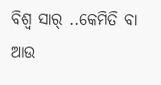ବିଶ୍ଵ ସାର୍ ..କେମିତି ବା ଆଉ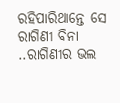ରହିପାରିଥାନ୍ତେ ସେ ରାଗିଣୀ ବିନା ..ରାଗିଣୀର ଭଲ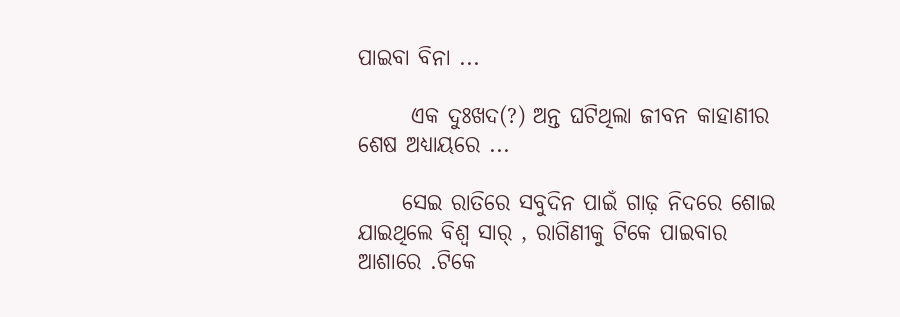ପାଇବା ବିନା ...

      ଏକ ଦୁଃଖଦ(?) ଅନ୍ତ ଘଟିଥିଲା ଜୀବନ କାହାଣୀର ଶେଷ ଅଧ୍ୟାୟରେ ...

     ସେଇ ରାତିରେ ସବୁଦିନ ପାଇଁ ଗାଢ଼ ନିଦରେ ଶୋଇ ଯାଇଥିଲେ ବିଶ୍ଵ ସାର୍ , ରାଗିଣୀକୁ ଟିକେ ପାଇବାର ଆଶାରେ .ଟିକେ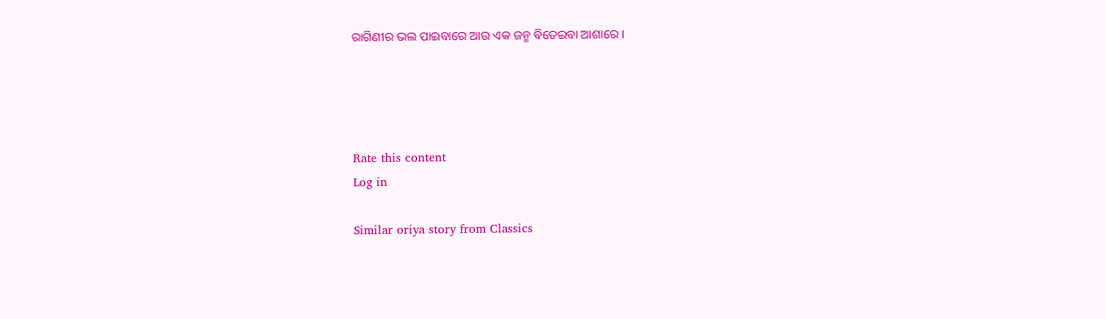ରାଗିଣୀର ଭଲ ପାଇବାରେ ଆଉ ଏକ ଜନ୍ମ ବିତେଇବା ଆଶାରେ ।




Rate this content
Log in

Similar oriya story from Classics